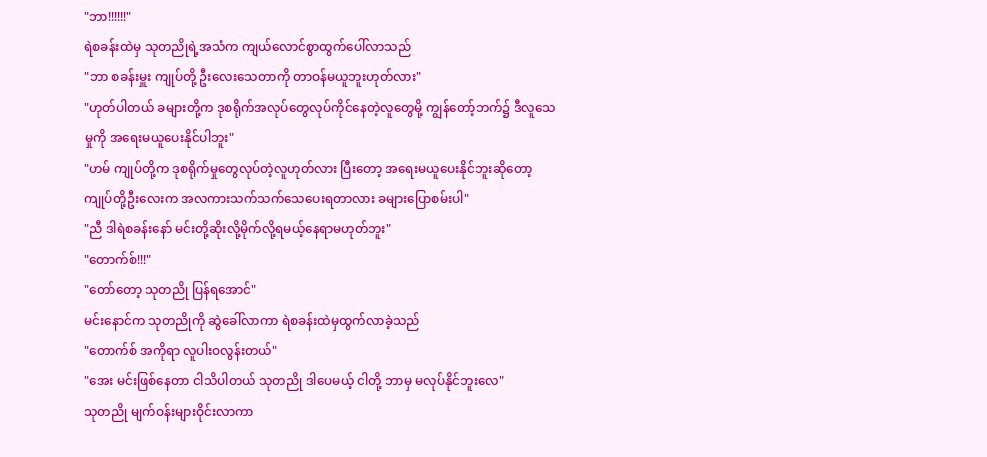"ဘာ!!!!!!"
ရဲစခန်းထဲမှ သုတညိုရဲ့အသံက ကျယ်လောင်စွာထွက်ပေါ်လာသည်
"ဘာ စခန်းမှူး ကျုပ်တို့ ဦးလေးသေတာကို တာဝန်မယူဘူးဟုတ်လား"
"ဟုတ်ပါတယ် ခများတို့က ဒုစရိုက်အလုပ်တွေလုပ်ကိုင်နေတဲ့လူတွေမို့ ကျွန်တော့်ဘက်၌ ဒီလူသေမှုကို အရေးမယူပေးနိုင်ပါဘူး"
"ဟမ် ကျုပ်တို့က ဒုစရိုက်မှုတွေလုပ်တဲ့လူဟုတ်လား ပြီးတော့ အရေးမယူပေးနိုင်ဘူးဆိုတော့ ကျုပ်တို့ဦးလေးက အလကားသက်သက်သေပေးရတာလား ခများပြောစမ်းပါ"
"ညီ ဒါရဲစခန်းနော် မင်းတို့ဆိုးလို့မိုက်လို့ရမယ့်နေရာမဟုတ်ဘူး"
"တောက်စ်!!!"
"တော်တော့ သုတညို ပြန်ရအောင်"
မင်းနောင်က သုတညိုကို ဆွဲခေါ်လာကာ ရဲစခန်းထဲမှထွက်လာခဲ့သည်
"တောက်စ် အကိုရာ လူပါးဝလွန်းတယ်"
"အေး မင်းဖြစ်နေတာ ငါသိပါတယ် သုတညို ဒါပေမယ့် ငါတို့ ဘာမှ မလုပ်နိုင်ဘူးလေ"
သုတညို မျက်ဝန်းများဝိုင်းလာကာ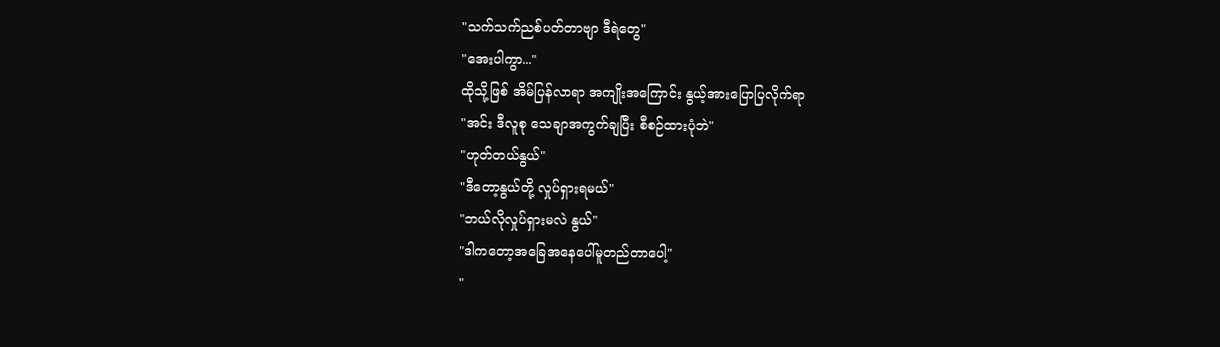"သက်သက်ညစ်ပတ်တာဗျာ ဒီရဲတွေ"
"အေးပါကွာ..."
ထိုသို့ဖြစ် အိမ်ပြန်လာရာ အကျိုးအကြောင်း နွယ့်အားပြောပြလိုက်ရာ
"အင်း ဒီလူစု သေချာအကွက်ချပြီး စီစဉ်ထားပုံဘဲ"
"ဟုတ်တယ်နွယ်"
"ဒီတော့နွယ်တို့ လှုပ်ရှားရမယ်"
"ဘယ်လိုလှုပ်ရှားမလဲ နွယ်"
"ဒါကတော့အခြေအနေပေါ်မူတည်တာပေါ့"
"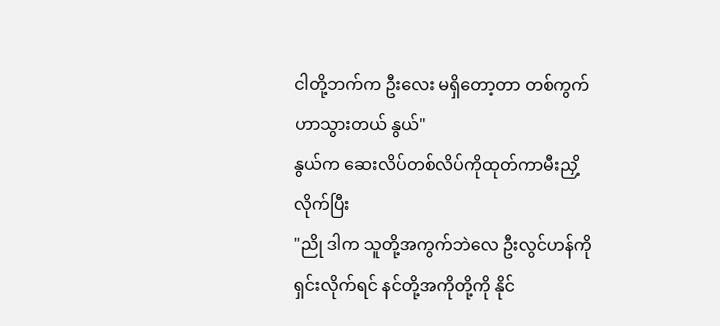ငါတို့ဘက်က ဦးလေး မရှိတော့တာ တစ်ကွက်ဟာသွားတယ် နွယ်"
နွယ်က ဆေးလိပ်တစ်လိပ်ကိုထုတ်ကာမီးညှိ့လိုက်ပြီး
"ညို ဒါက သူတို့အကွက်ဘဲလေ ဦးလွင်ဟန်ကိုရှင်းလိုက်ရင် နင်တို့အကိုတို့ကို နိုင်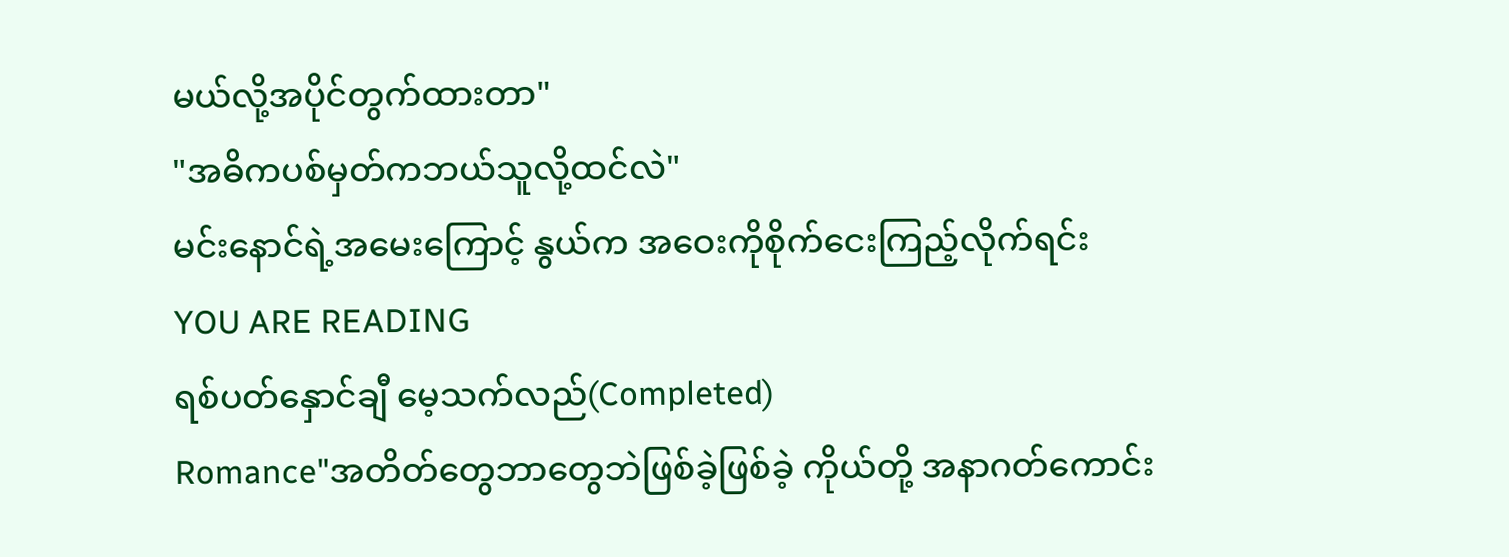မယ်လို့အပိုင်တွက်ထားတာ"
"အဓိကပစ်မှတ်ကဘယ်သူလို့ထင်လဲ"
မင်းနောင်ရဲ့အမေးကြောင့် နွယ်က အဝေးကိုစိုက်ငေးကြည့်လိုက်ရင်း
YOU ARE READING
ရစ်ပတ်နှောင်ချီ မေ့သက်လည်(Completed)
Romance"အတိတ်တွေဘာတွေဘဲဖြစ်ခဲ့ဖြစ်ခဲ့ ကိုယ်တို့ အနာဂတ်ကောင်း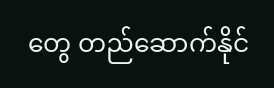တွေ တည်ဆောက်နိုင်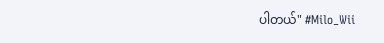ပါတယ်" #Milo_Wii